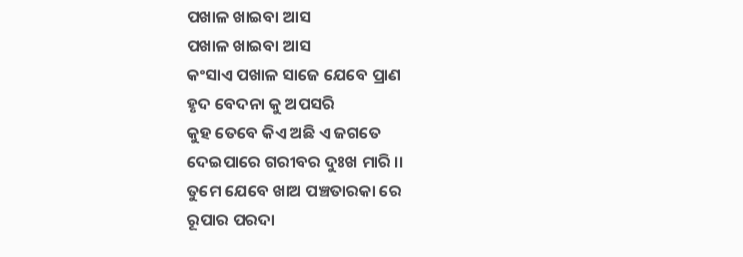ପଖାଳ ଖାଇବା ଆସ
ପଖାଳ ଖାଇବା ଆସ
କଂସାଏ ପଖାଳ ସାଜେ ଯେବେ ପ୍ରାଣ
ହୃଦ ବେଦନା କୁ ଅପସରି
କୁହ ତେବେ କିଏ ଅଛି ଏ ଜଗତେ
ଦେଇପାରେ ଗରୀବର ଦୁଃଖ ମାରି ।।
ତୁମେ ଯେବେ ଖାଅ ପଞ୍ଚତାରକା ରେ
ରୂପାର ପରଦା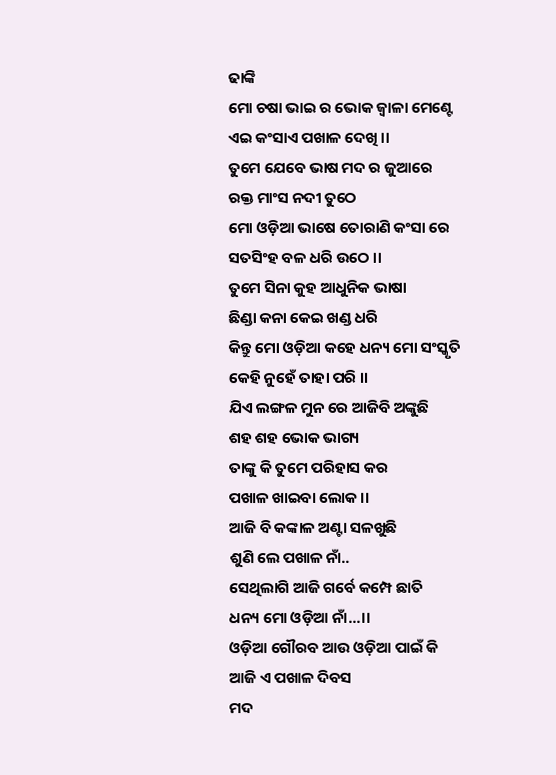ଢାଙ୍କି
ମୋ ଚଷା ଭାଇ ର ଭୋକ ଜ୍ଵାଳା ମେଣ୍ଟେ
ଏଇ କଂସାଏ ପଖାଳ ଦେଖି ।।
ତୁମେ ଯେବେ ଭାଷ ମଦ ର ଜୁଆରେ
ରକ୍ତ ମାଂସ ନଦୀ ତୁଠେ
ମୋ ଓଡ଼ିଆ ଭାଷେ ତୋରାଣି କଂସା ରେ
ସତସିଂହ ବଳ ଧରି ଉଠେ ।।
ତୁମେ ସିନା କୁହ ଆଧୁନିକ ଭାଷା
ଛିଣ୍ଡା କନା କେଇ ଖଣ୍ଡ ଧରି
କିନ୍ତୁ ମୋ ଓଡ଼ିଆ କହେ ଧନ୍ୟ ମୋ ସଂସ୍କୃତି
କେହି ନୁହେଁ ତାହା ପରି ।।
ଯିଏ ଲଙ୍ଗଳ ମୁନ ରେ ଆଜିବି ଅଙ୍କୁଛି
ଶହ ଶହ ଭୋକ ଭାଗ୍ୟ
ତାଙ୍କୁ କି ତୁମେ ପରିହାସ କର
ପଖାଳ ଖାଇବା ଲୋକ ।।
ଆଜି ବି କଙ୍କାଳ ଅଣ୍ଟା ସଳଖୁଛି
ଶୁଣି ଲେ ପଖାଳ ନାଁ..
ସେଥିଲାଗି ଆଜି ଗର୍ବେ କମ୍ପେ ଛାତି
ଧନ୍ୟ ମୋ ଓଡ଼ିଆ ନାଁ...।।
ଓଡ଼ିଆ ଗୌରବ ଆଉ ଓଡ଼ିଆ ପାଇଁ କି
ଆଜି ଏ ପଖାଳ ଦିବସ
ମଦ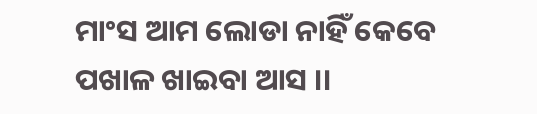ମାଂସ ଆମ ଲୋଡା ନାହିଁ କେବେ
ପଖାଳ ଖାଇବା ଆସ ।।